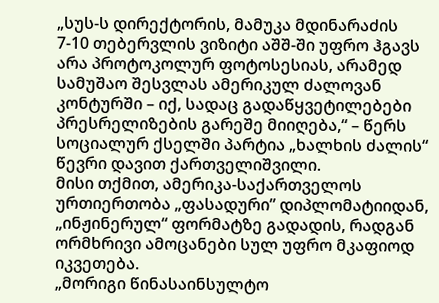„სუს-ს დირექტორის, მამუკა მდინარაძის 7-10 თებერვლის ვიზიტი აშშ-ში უფრო ჰგავს არა პროტოკოლურ ფოტოსესიას, არამედ სამუშაო შესვლას ამერიკულ ძალოვან კონტურში – იქ, სადაც გადაწყვეტილებები პრესრელიზების გარეშე მიიღება,“ – წერს სოციალურ ქსელში პარტია „ხალხის ძალის“ წევრი დავით ქართველიშვილი.
მისი თქმით, ამერიკა-საქართველოს ურთიერთობა „ფასადური” დიპლომატიიდან, „ინჟინერულ“ ფორმატზე გადადის, რადგან ორმხრივი ამოცანები სულ უფრო მკაფიოდ იკვეთება.
„მორიგი წინასაინსულტო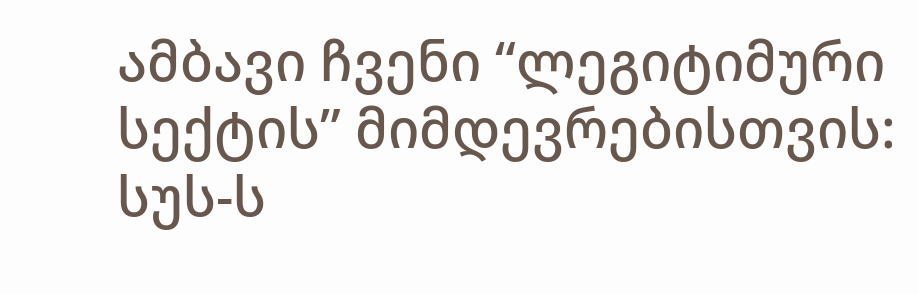ამბავი ჩვენი “ლეგიტიმური სექტის” მიმდევრებისთვის: სუს-ს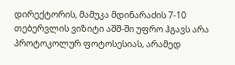დირექტორის, მამუკა მდინარაძის 7-10 თებერვლის ვიზიტი აშშ-ში უფრო ჰგავს არა პროტოკოლურ ფოტოსესიას, არამედ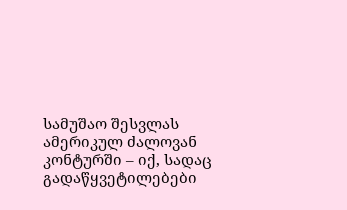სამუშაო შესვლას ამერიკულ ძალოვან კონტურში – იქ, სადაც გადაწყვეტილებები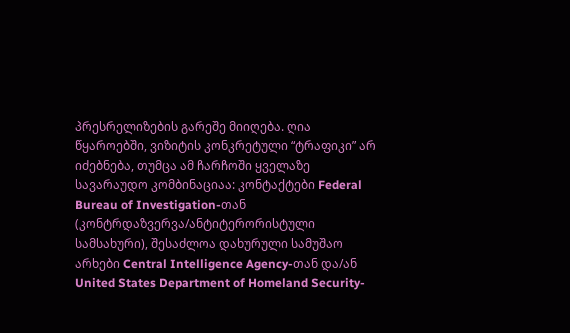პრესრელიზების გარეშე მიიღება. ღია წყაროებში, ვიზიტის კონკრეტული “ტრაფიკი” არ იძებნება, თუმცა ამ ჩარჩოში ყველაზე სავარაუდო კომბინაციაა: კონტაქტები Federal Bureau of Investigation-თან (კონტრდაზვერვა/ანტიტერორისტული სამსახური), შესაძლოა დახურული სამუშაო არხები Central Intelligence Agency-თან და/ან United States Department of Homeland Security-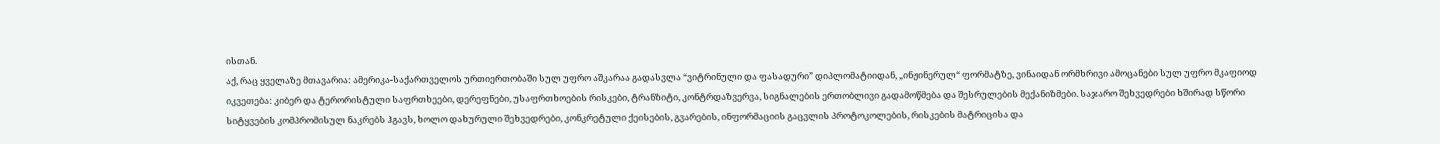ისთან.
აქ, რაც ყველაზე მთავარია: ამერიკა-საქართველოს ურთიერთობაში სულ უფრო აშკარაა გადასვლა “ვიტრინული და ფასადური” დიპლომატიიდან, „ინჟინერულ“ ფორმატზე, ვინაიდან ორმხრივი ამოცანები სულ უფრო მკაფიოდ იკვეთება: კიბერ და ტერორისტული საფრთხეები, დერეფნები, უსაფრთხოების რისკები, ტრანზიტი, კონტრდაზვერვა, სიგნალების ერთობლივი გადამოწმება და შესრულების მექანიზმები. საჯარო შეხვედრები ხშირად სწორი სიტყვების კომპრომისულ ნაკრებს ჰგავს, ხოლო დახურული შეხვედრები, კონკრეტული ქეისების, გვარების, ინფორმაციის გაცვლის პროტოკოლების, რისკების მატრიცისა და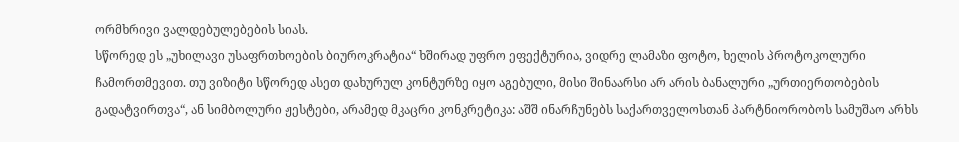ორმხრივი ვალდებულებების სიას.
სწორედ ეს „უხილავი უსაფრთხოების ბიუროკრატია“ ხშირად უფრო ეფექტურია, ვიდრე ლამაზი ფოტო, ხელის პროტოკოლური ჩამორთმევით. თუ ვიზიტი სწორედ ასეთ დახურულ კონტურზე იყო აგებული, მისი შინაარსი არ არის ბანალური „ურთიერთობების გადატვირთვა“, ან სიმბოლური ჟესტები, არამედ მკაცრი კონკრეტიკა: აშშ ინარჩუნებს საქართველოსთან პარტნიორობოს სამუშაო არხს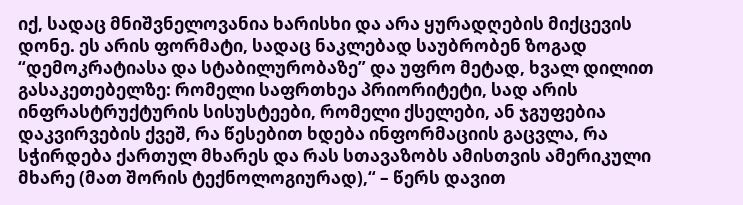იქ, სადაც მნიშვნელოვანია ხარისხი და არა ყურადღების მიქცევის დონე. ეს არის ფორმატი, სადაც ნაკლებად საუბრობენ ზოგად “დემოკრატიასა და სტაბილურობაზე” და უფრო მეტად, ხვალ დილით გასაკეთებელზე: რომელი საფრთხეა პრიორიტეტი, სად არის ინფრასტრუქტურის სისუსტეები, რომელი ქსელები, ან ჯგუფებია დაკვირვების ქვეშ, რა წესებით ხდება ინფორმაციის გაცვლა, რა სჭირდება ქართულ მხარეს და რას სთავაზობს ამისთვის ამერიკული მხარე (მათ შორის ტექნოლოგიურად),“ – წერს დავით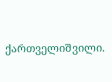ქართველიშვილი.